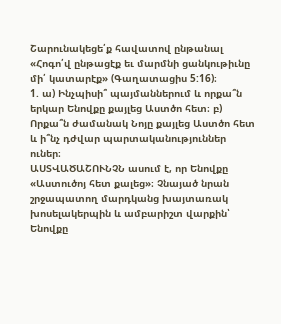Շարունակեցե՛ք հավատով ընթանալ
«Հոգո՛վ ընթացէք եւ մարմնի ցանկութիւնը մի՛ կատարէք» (Գաղատացիս 5:16)։
1. ա) Ինչպիսի՞ պայմաններում և որքա՞ն երկար Ենովքը քայլեց Աստծո հետ։ բ) Որքա՞ն ժամանակ Նոյը քայլեց Աստծո հետ և ի՞նչ դժվար պարտականություններ ուներ։
ԱՍՏՎԱԾԱՇՈՒՆՉՆ ասում է, որ Ենովքը «Աստուծոյ հետ քալեց»։ Չնայած նրան շրջապատող մարդկանց խայտառակ խոսելակերպին և ամբարիշտ վարքին՝ Ենովքը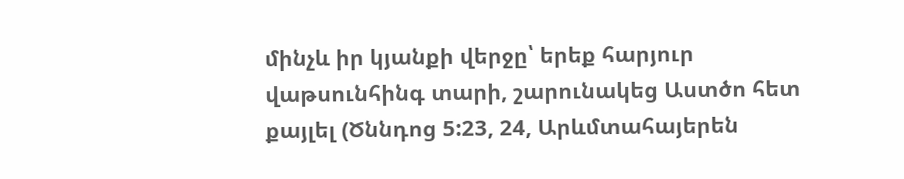մինչև իր կյանքի վերջը՝ երեք հարյուր վաթսունհինգ տարի, շարունակեց Աստծո հետ քայլել (Ծննդոց 5:23, 24, Արևմտահայերեն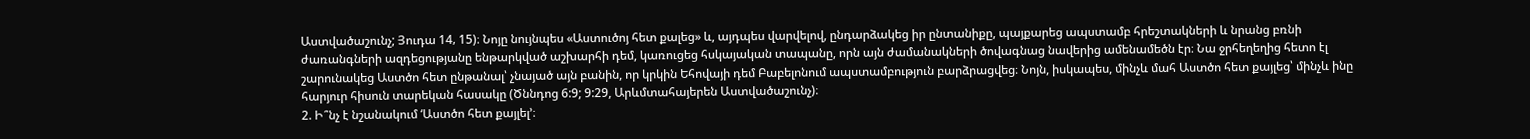Աստվածաշունչ; Յուդա 14‚ 15)։ Նոյը նույնպես «Աստուծոյ հետ քալեց» և, այդպես վարվելով, ընդարձակեց իր ընտանիքը, պայքարեց ապստամբ հրեշտակների և նրանց բռնի ժառանգների ազդեցությանը ենթարկված աշխարհի դեմ, կառուցեց հսկայական տապանը, որն այն ժամանակների ծովագնաց նավերից ամենամեծն էր։ Նա ջրհեղեղից հետո էլ շարունակեց Աստծո հետ ընթանալ՝ չնայած այն բանին, որ կրկին Եհովայի դեմ Բաբելոնում ապստամբություն բարձրացվեց։ Նոյն, իսկապես, մինչև մահ Աստծո հետ քայլեց՝ մինչև ինը հարյուր հիսուն տարեկան հասակը (Ծննդոց 6:9; 9:29, Արևմտահայերեն Աստվածաշունչ)։
2. Ի՞նչ է նշանակում ‘Աստծո հետ քայլել’։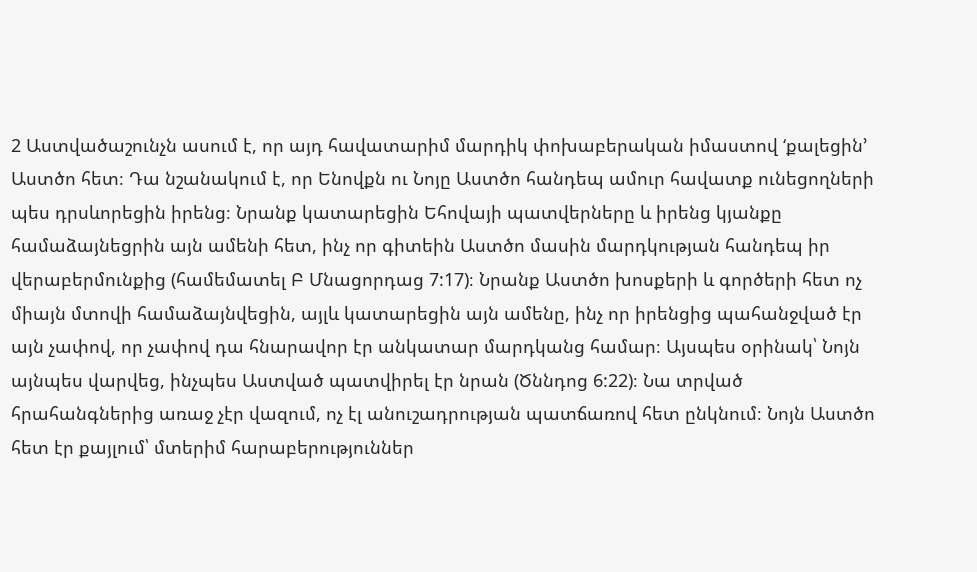2 Աստվածաշունչն ասում է, որ այդ հավատարիմ մարդիկ փոխաբերական իմաստով ‘քալեցին’ Աստծո հետ։ Դա նշանակում է, որ Ենովքն ու Նոյը Աստծո հանդեպ ամուր հավատք ունեցողների պես դրսևորեցին իրենց։ Նրանք կատարեցին Եհովայի պատվերները և իրենց կյանքը համաձայնեցրին այն ամենի հետ, ինչ որ գիտեին Աստծո մասին մարդկության հանդեպ իր վերաբերմունքից (համեմատել Բ Մնացորդաց 7:17)։ Նրանք Աստծո խոսքերի և գործերի հետ ոչ միայն մտովի համաձայնվեցին, այլև կատարեցին այն ամենը, ինչ որ իրենցից պահանջված էր այն չափով, որ չափով դա հնարավոր էր անկատար մարդկանց համար։ Այսպես օրինակ՝ Նոյն այնպես վարվեց, ինչպես Աստված պատվիրել էր նրան (Ծննդոց 6:22)։ Նա տրված հրահանգներից առաջ չէր վազում, ոչ էլ անուշադրության պատճառով հետ ընկնում։ Նոյն Աստծո հետ էր քայլում՝ մտերիմ հարաբերություններ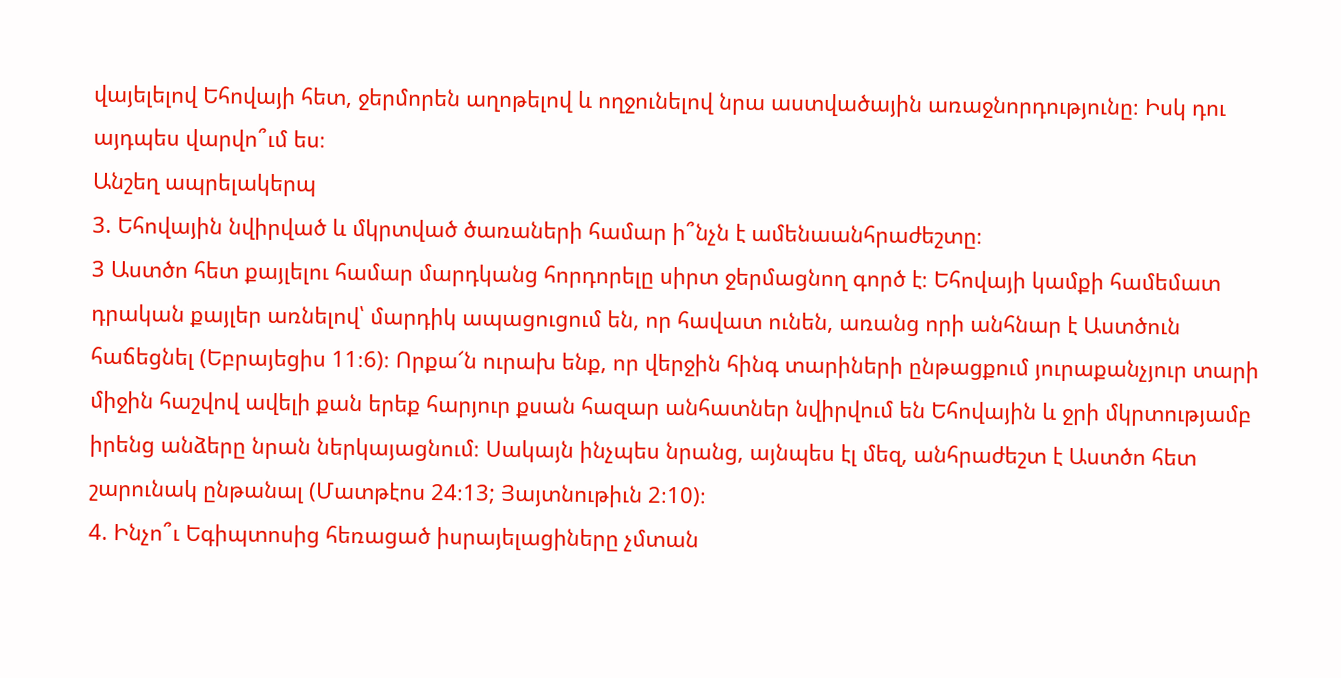վայելելով Եհովայի հետ, ջերմորեն աղոթելով և ողջունելով նրա աստվածային առաջնորդությունը։ Իսկ դու այդպես վարվո՞ւմ ես։
Անշեղ ապրելակերպ
3. Եհովային նվիրված և մկրտված ծառաների համար ի՞նչն է ամենաանհրաժեշտը։
3 Աստծո հետ քայլելու համար մարդկանց հորդորելը սիրտ ջերմացնող գործ է։ Եհովայի կամքի համեմատ դրական քայլեր առնելով՝ մարդիկ ապացուցում են, որ հավատ ունեն, առանց որի անհնար է Աստծուն հաճեցնել (Եբրայեցիս 11։6)։ Որքա՜ն ուրախ ենք, որ վերջին հինգ տարիների ընթացքում յուրաքանչյուր տարի միջին հաշվով ավելի քան երեք հարյուր քսան հազար անհատներ նվիրվում են Եհովային և ջրի մկրտությամբ իրենց անձերը նրան ներկայացնում։ Սակայն ինչպես նրանց, այնպես էլ մեզ, անհրաժեշտ է Աստծո հետ շարունակ ընթանալ (Մատթէոս 24։13; Յայտնութիւն 2։10)։
4. Ինչո՞ւ Եգիպտոսից հեռացած իսրայելացիները չմտան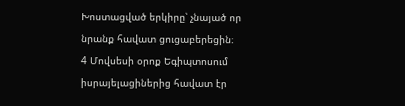Խոստացված երկիրը՝ չնայած որ նրանք հավատ ցուցաբերեցին։
4 Մովսեսի օրոք Եգիպտոսում իսրայելացիներից հավատ էր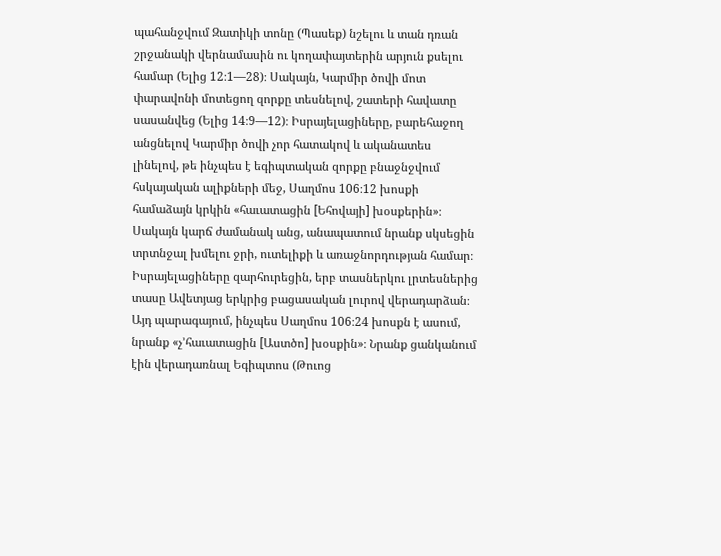պահանջվում Զատիկի տոնը (Պասեք) նշելու և տան դռան շրջանակի վերնամասին ու կողափայտերին արյուն քսելու համար (Ելից 12։1—28)։ Սակայն, Կարմիր ծովի մոտ փարավոնի մոտեցող զորքը տեսնելով, շատերի հավատը սասանվեց (Ելից 14։9—12)։ Իսրայելացիները, բարեհաջող անցնելով Կարմիր ծովի չոր հատակով և ականատես լինելով, թե ինչպես է եգիպտական զորքը բնաջնջվում հսկայական ալիքների մեջ, Սաղմոս 106։12 խոսքի համաձայն կրկին «հաւատացին [Եհովայի] խօսքերին»։ Սակայն կարճ ժամանակ անց, անապատում նրանք սկսեցին տրտնջալ խմելու ջրի, ուտելիքի և առաջնորդության համար։ Իսրայելացիները զարհուրեցին, երբ տասներկու լրտեսներից տասը Ավետյաց երկրից բացասական լուրով վերադարձան։ Այդ պարագայում, ինչպես Սաղմոս 106։24 խոսքն է ասում, նրանք «չ’հաւատացին [Աստծո] խօսքին»։ Նրանք ցանկանում էին վերադառնալ Եգիպտոս (Թուոց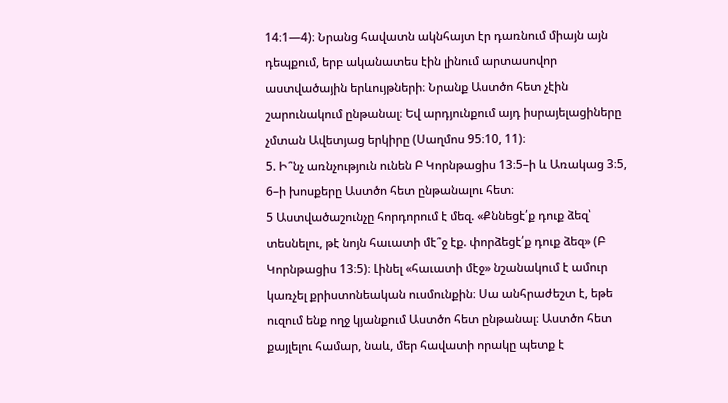14։1—4)։ Նրանց հավատն ակնհայտ էր դառնում միայն այն դեպքում, երբ ականատես էին լինում արտասովոր աստվածային երևույթների։ Նրանք Աստծո հետ չէին շարունակում ընթանալ։ Եվ արդյունքում այդ իսրայելացիները չմտան Ավետյաց երկիրը (Սաղմոս 95։10, 11)։
5. Ի՞նչ առնչություն ունեն Բ Կորնթացիս 13։5–ի և Առակաց 3։5, 6–ի խոսքերը Աստծո հետ ընթանալու հետ։
5 Աստվածաշունչը հորդորում է մեզ. «Քննեցէ՛ք դուք ձեզ՝ տեսնելու, թէ նոյն հաւատի մէ՞ջ էք. փորձեցէ՛ք դուք ձեզ» (Բ Կորնթացիս 13։5)։ Լինել «հաւատի մէջ» նշանակում է ամուր կառչել քրիստոնեական ուսմունքին։ Սա անհրաժեշտ է, եթե ուզում ենք ողջ կյանքում Աստծո հետ ընթանալ։ Աստծո հետ քայլելու համար, նաև, մեր հավատի որակը պետք է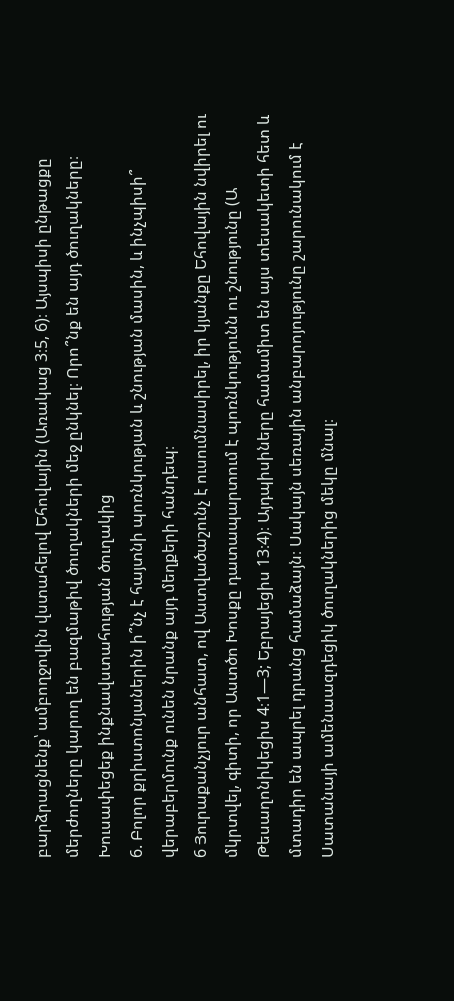բարձրացնենք՝ ամբողջովին վստահելով Եհովային (Առակաց 3։5, 6)։ Այսպիսի ընթացքը մերժողները կարող են բազմաթիվ ծուղակների մեջ ընկնել։ Որո՞նք են այդ ծուղակները։
Խուսափեցեք ինքնավստահության ծուղակից
6. Բոլոր քրիստոնյաներին ի՞նչ է հայտնի պոռնկության և շնության մասին, և ինչպիսի՞ վերաբերմունք ունեն նրանք այդ մեղքերի հանդեպ։
6 Յուրաքանչյուր անհատ, ով Աստվածաշունչ է ուսումնասիրել, իր կյանքը Եհովային նվիրել ու մկրտվել, գիտի, որ Աստծո Խոսքը դատապարտում է պոռնկությունն ու շնությունը (Ա Թեսաղոնիկեցիս 4։1—3; Եբրայեցիս 13։4)։ Այդպիսիները համամիտ են այս տեսակետի հետ և մտադիր են ապրել դրանց համաձայն։ Սակայն սեռային անբարոյությունը շարունակում է Սատանայի ամենաազդեցիկ ծուղակներից մեկը մնալ։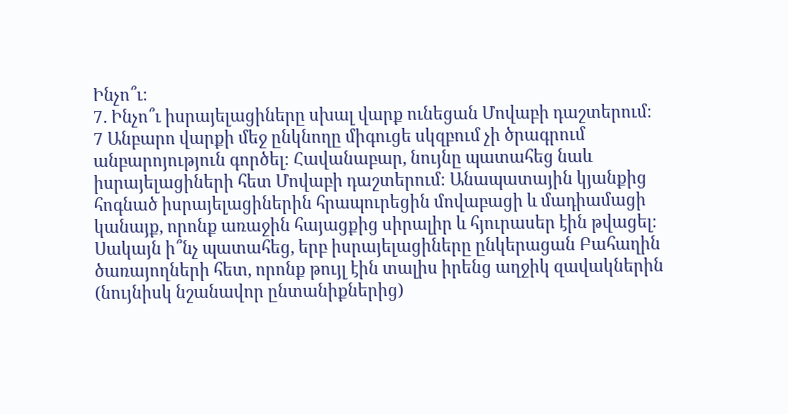Ինչո՞ւ։
7. Ինչո՞ւ իսրայելացիները սխալ վարք ունեցան Մովաբի դաշտերում։
7 Անբարո վարքի մեջ ընկնողը միգուցե սկզբում չի ծրագրում անբարոյություն գործել։ Հավանաբար, նույնը պատահեց նաև իսրայելացիների հետ Մովաբի դաշտերում։ Անապատային կյանքից հոգնած իսրայելացիներին հրապուրեցին մովաբացի և մադիամացի կանայք, որոնք առաջին հայացքից սիրալիր և հյուրասեր էին թվացել։ Սակայն ի՞նչ պատահեց, երբ իսրայելացիները ընկերացան Բահաղին ծառայողների հետ, որոնք թույլ էին տալիս իրենց աղջիկ զավակներին (նույնիսկ նշանավոր ընտանիքներից)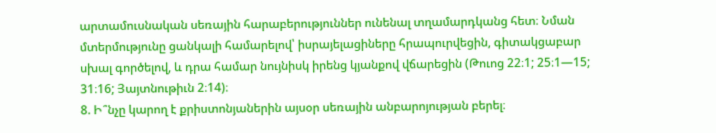արտամուսնական սեռային հարաբերություններ ունենալ տղամարդկանց հետ։ Նման մտերմությունը ցանկալի համարելով՝ իսրայելացիները հրապուրվեցին, գիտակցաբար սխալ գործելով, և դրա համար նույնիսկ իրենց կյանքով վճարեցին (Թուոց 22։1; 25։1—15; 31։16; Յայտնութիւն 2։14)։
8. Ի՞նչը կարող է քրիստոնյաներին այսօր սեռային անբարոյության բերել։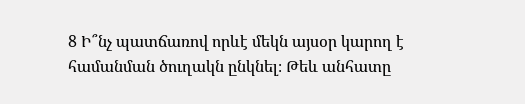8 Ի՞նչ պատճառով որևէ մեկն այսօր կարող է համանման ծուղակն ընկնել։ Թեև անհատը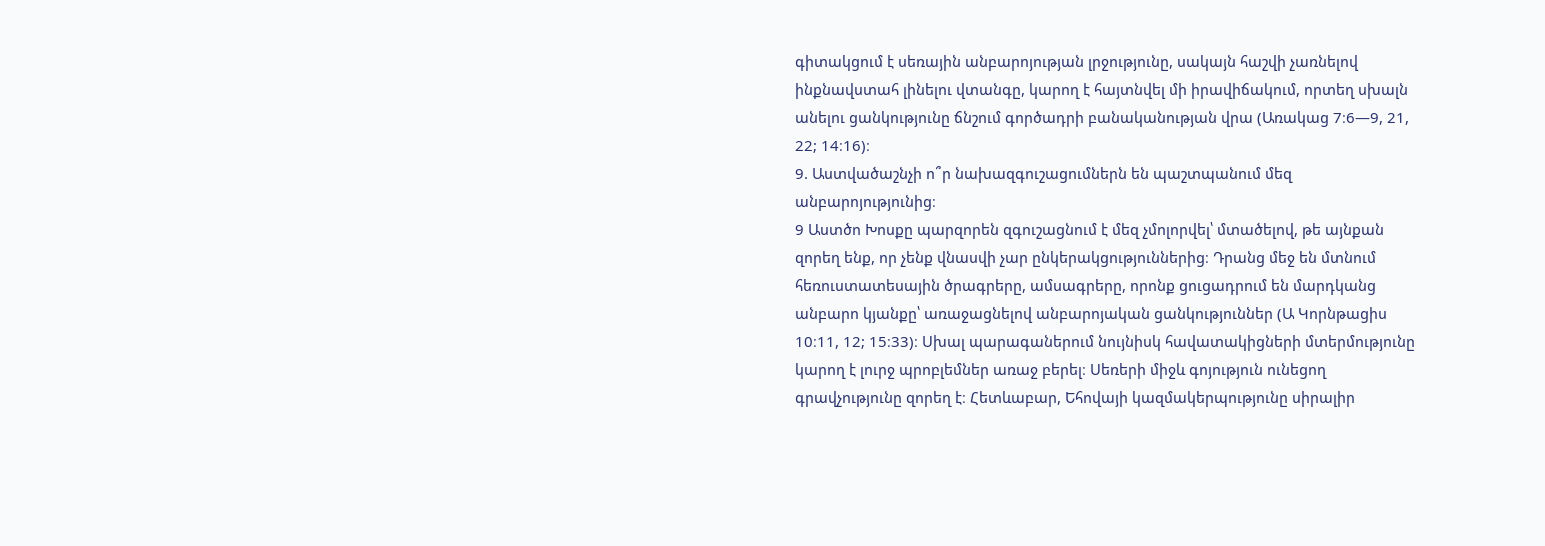գիտակցում է սեռային անբարոյության լրջությունը, սակայն հաշվի չառնելով ինքնավստահ լինելու վտանգը, կարող է հայտնվել մի իրավիճակում, որտեղ սխալն անելու ցանկությունը ճնշում գործադրի բանականության վրա (Առակաց 7։6—9, 21, 22; 14։16)։
9. Աստվածաշնչի ո՞ր նախազգուշացումներն են պաշտպանում մեզ անբարոյությունից։
9 Աստծո Խոսքը պարզորեն զգուշացնում է մեզ չմոլորվել՝ մտածելով, թե այնքան զորեղ ենք, որ չենք վնասվի չար ընկերակցություններից։ Դրանց մեջ են մտնում հեռուստատեսային ծրագրերը, ամսագրերը, որոնք ցուցադրում են մարդկանց անբարո կյանքը՝ առաջացնելով անբարոյական ցանկություններ (Ա Կորնթացիս 10։11, 12; 15։33)։ Սխալ պարագաներում նույնիսկ հավատակիցների մտերմությունը կարող է լուրջ պրոբլեմներ առաջ բերել։ Սեռերի միջև գոյություն ունեցող գրավչությունը զորեղ է։ Հետևաբար, Եհովայի կազմակերպությունը սիրալիր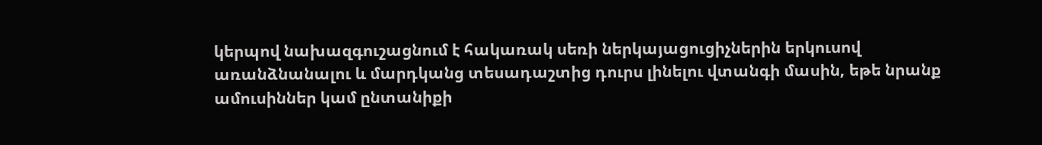կերպով նախազգուշացնում է հակառակ սեռի ներկայացուցիչներին երկուսով առանձնանալու և մարդկանց տեսադաշտից դուրս լինելու վտանգի մասին, եթե նրանք ամուսիններ կամ ընտանիքի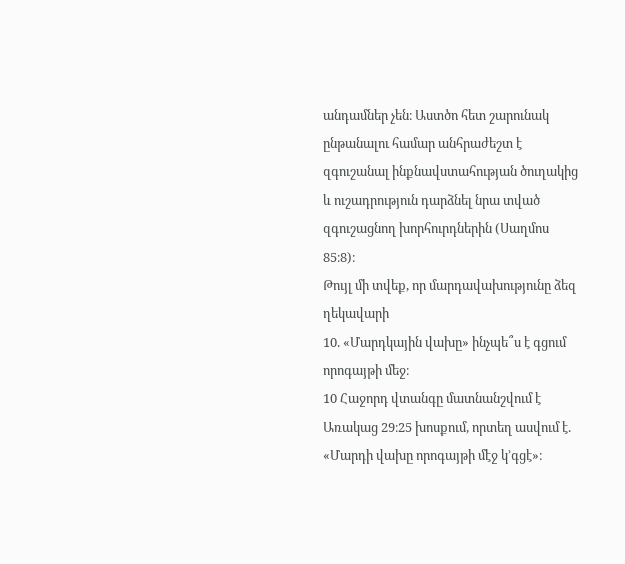անդամներ չեն։ Աստծո հետ շարունակ ընթանալու համար անհրաժեշտ է զգուշանալ ինքնավստահության ծուղակից և ուշադրություն դարձնել նրա տված զգուշացնող խորհուրդներին (Սաղմոս 85։8)։
Թույլ մի տվեք, որ մարդավախությունը ձեզ ղեկավարի
10. «Մարդկային վախը» ինչպե՞ս է գցում որոգայթի մեջ։
10 Հաջորդ վտանգը մատնանշվում է Առակաց 29։25 խոսքում, որտեղ ասվում է. «Մարդի վախը որոգայթի մէջ կ’գցէ»։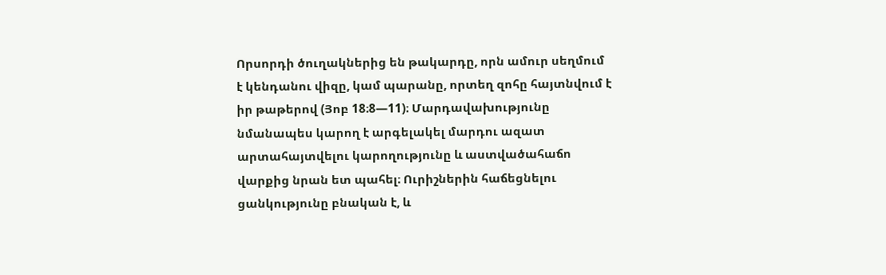Որսորդի ծուղակներից են թակարդը, որն ամուր սեղմում է կենդանու վիզը, կամ պարանը, որտեղ զոհը հայտնվում է իր թաթերով (Յոբ 18։8—11)։ Մարդավախությունը նմանապես կարող է արգելակել մարդու ազատ արտահայտվելու կարողությունը և աստվածահաճո վարքից նրան ետ պահել։ Ուրիշներին հաճեցնելու ցանկությունը բնական է, և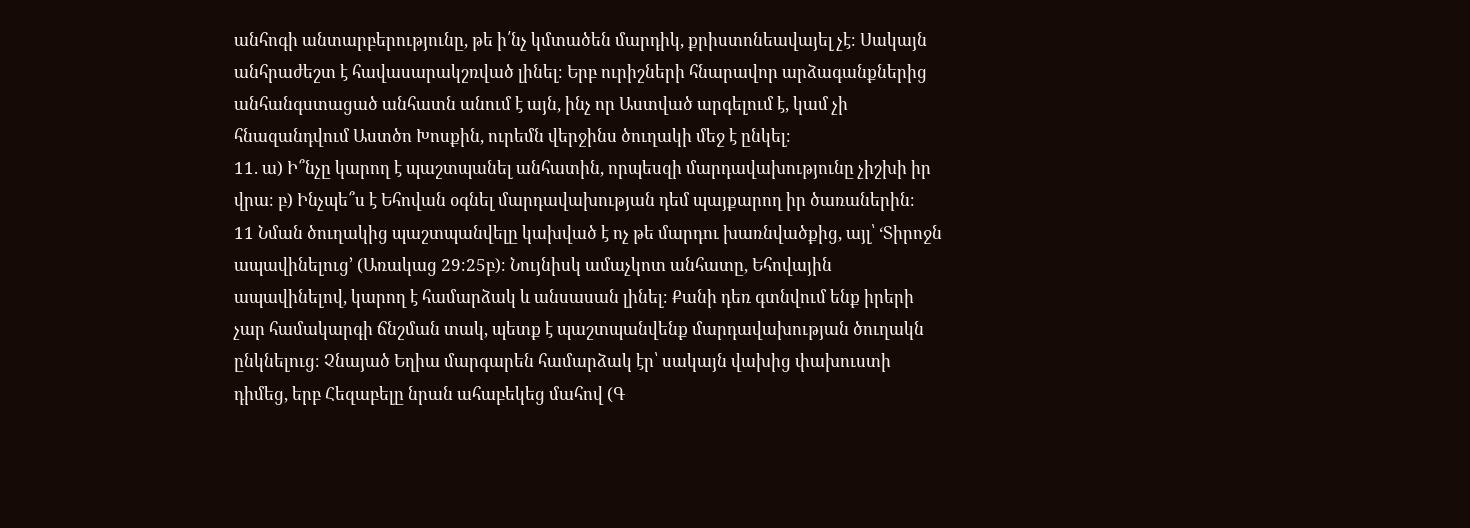անհոգի անտարբերությունը, թե ի՛նչ կմտածեն մարդիկ, քրիստոնեավայել չէ։ Սակայն անհրաժեշտ է հավասարակշռված լինել։ Երբ ուրիշների հնարավոր արձագանքներից անհանգստացած անհատն անում է այն, ինչ որ Աստված արգելում է, կամ չի հնազանդվում Աստծո Խոսքին, ուրեմն վերջինս ծուղակի մեջ է ընկել։
11. ա) Ի՞նչը կարող է պաշտպանել անհատին, որպեսզի մարդավախությունը չիշխի իր վրա։ բ) Ինչպե՞ս է Եհովան օգնել մարդավախության դեմ պայքարող իր ծառաներին։
11 Նման ծուղակից պաշտպանվելը կախված է ոչ թե մարդու խառնվածքից, այլ՝ ‘Տիրոջն ապավինելուց’ (Առակաց 29։25բ)։ Նույնիսկ ամաչկոտ անհատը, Եհովային ապավինելով, կարող է համարձակ և անսասան լինել։ Քանի դեռ գտնվում ենք իրերի չար համակարգի ճնշման տակ, պետք է պաշտպանվենք մարդավախության ծուղակն ընկնելուց։ Չնայած Եղիա մարգարեն համարձակ էր՝ սակայն վախից փախուստի դիմեց, երբ Հեզաբելը նրան ահաբեկեց մահով (Գ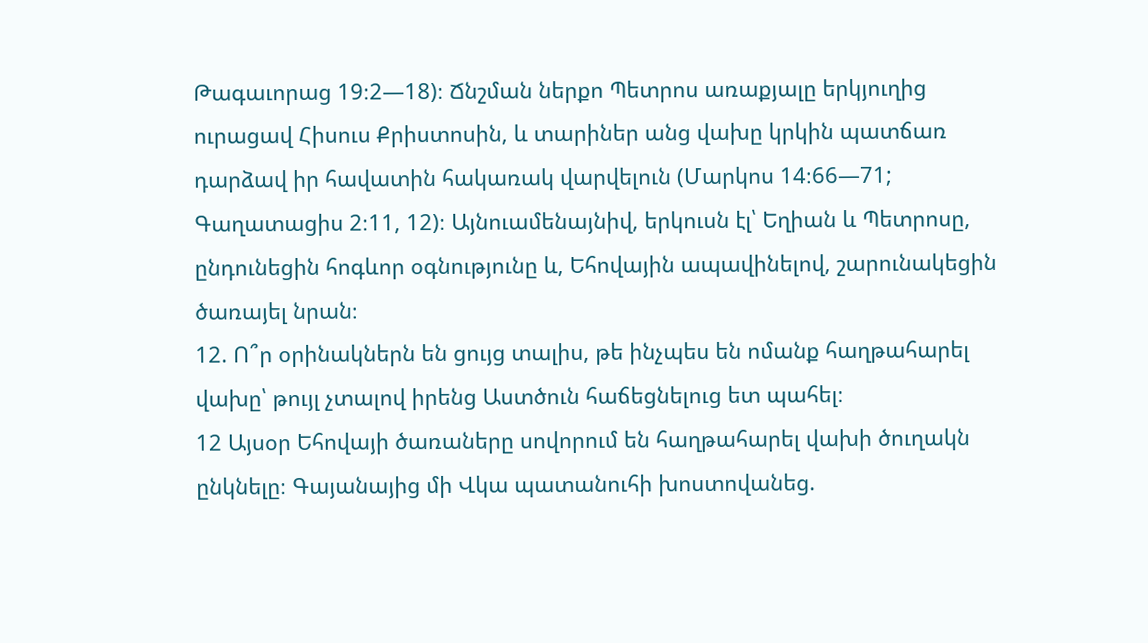Թագաւորաց 19։2—18)։ Ճնշման ներքո Պետրոս առաքյալը երկյուղից ուրացավ Հիսուս Քրիստոսին, և տարիներ անց վախը կրկին պատճառ դարձավ իր հավատին հակառակ վարվելուն (Մարկոս 14։66—71; Գաղատացիս 2։11, 12)։ Այնուամենայնիվ, երկուսն էլ՝ Եղիան և Պետրոսը, ընդունեցին հոգևոր օգնությունը և, Եհովային ապավինելով, շարունակեցին ծառայել նրան։
12. Ո՞ր օրինակներն են ցույց տալիս, թե ինչպես են ոմանք հաղթահարել վախը՝ թույլ չտալով իրենց Աստծուն հաճեցնելուց ետ պահել։
12 Այսօր Եհովայի ծառաները սովորում են հաղթահարել վախի ծուղակն ընկնելը։ Գայանայից մի Վկա պատանուհի խոստովանեց.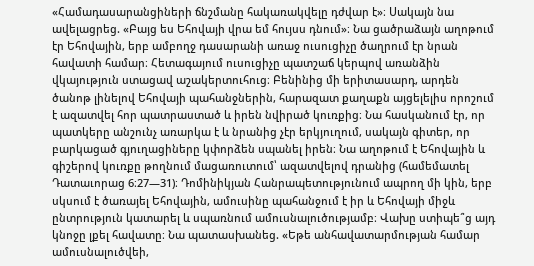«Համադասարանցիների ճնշմանը հակառակվելը դժվար է»։ Սակայն նա ավելացրեց. «Բայց ես Եհովայի վրա եմ հույսս դնում»։ Նա ցածրաձայն աղոթում էր Եհովային, երբ ամբողջ դասարանի առաջ ուսուցիչը ծաղրում էր նրան հավատի համար։ Հետագայում ուսուցիչը պատշաճ կերպով առանձին վկայություն ստացավ աշակերտուհուց։ Բենինից մի երիտասարդ, արդեն ծանոթ լինելով Եհովայի պահանջներին, հարազատ քաղաքն այցելելիս որոշում է ազատվել հոր պատրաստած և իրեն նվիրած կուռքից։ Նա հասկանում էր, որ պատկերը անշունչ առարկա է և նրանից չէր երկյուղում, սակայն գիտեր, որ բարկացած գյուղացիները կփորձեն սպանել իրեն։ Նա աղոթում է Եհովային և գիշերով կուռքը թողնում մացառուտում՝ ազատվելով դրանից (համեմատել Դատաւորաց 6։27—31)։ Դոմինիկյան Հանրապետությունում ապրող մի կին, երբ սկսում է ծառայել Եհովային, ամուսինը պահանջում է իր և Եհովայի միջև ընտրություն կատարել և սպառնում ամուսնալուծությամբ։ Վախը ստիպե՞ց այդ կնոջը լքել հավատը։ Նա պատասխանեց. «Եթե անհավատարմության համար ամուսնալուծվեի,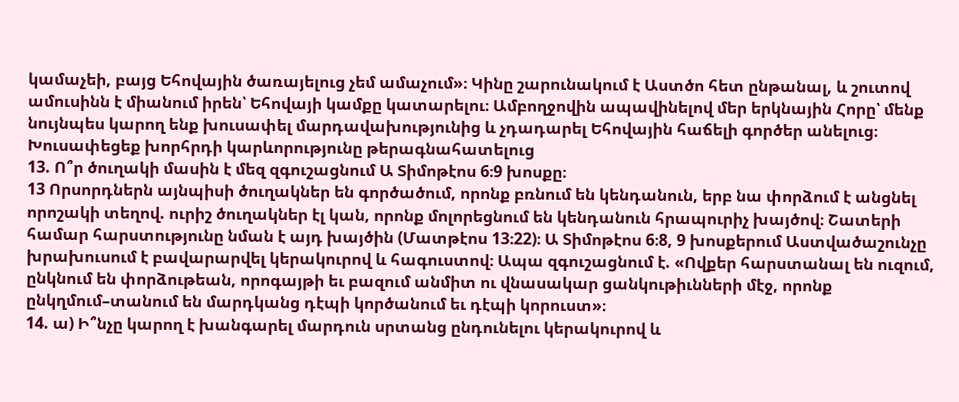կամաչեի, բայց Եհովային ծառայելուց չեմ ամաչում»։ Կինը շարունակում է Աստծո հետ ընթանալ, և շուտով ամուսինն է միանում իրեն՝ Եհովայի կամքը կատարելու։ Ամբողջովին ապավինելով մեր երկնային Հորը՝ մենք նույնպես կարող ենք խուսափել մարդավախությունից և չդադարել Եհովային հաճելի գործեր անելուց։
Խուսափեցեք խորհրդի կարևորությունը թերագնահատելուց
13. Ո՞ր ծուղակի մասին է մեզ զգուշացնում Ա Տիմոթէոս 6։9 խոսքը։
13 Որսորդներն այնպիսի ծուղակներ են գործածում, որոնք բռնում են կենդանուն, երբ նա փորձում է անցնել որոշակի տեղով. ուրիշ ծուղակներ էլ կան, որոնք մոլորեցնում են կենդանուն հրապուրիչ խայծով։ Շատերի համար հարստությունը նման է այդ խայծին (Մատթէոս 13։22)։ Ա Տիմոթէոս 6։8, 9 խոսքերում Աստվածաշունչը խրախուսում է բավարարվել կերակուրով և հագուստով։ Ապա զգուշացնում է. «Ովքեր հարստանալ են ուզում, ընկնում են փորձութեան, որոգայթի եւ բազում անմիտ ու վնասակար ցանկութիւնների մէջ, որոնք ընկղմում–տանում են մարդկանց դէպի կործանում եւ դէպի կորուստ»։
14. ա) Ի՞նչը կարող է խանգարել մարդուն սրտանց ընդունելու կերակուրով և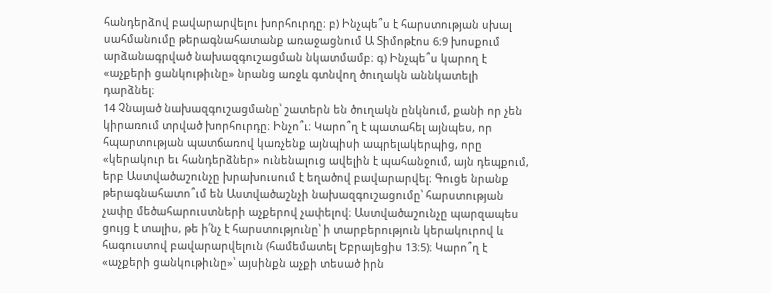հանդերձով բավարարվելու խորհուրդը։ բ) Ինչպե՞ս է հարստության սխալ սահմանումը թերագնահատանք առաջացնում Ա Տիմոթէոս 6։9 խոսքում արձանագրված նախազգուշացման նկատմամբ։ գ) Ինչպե՞ս կարող է «աչքերի ցանկութիւնը» նրանց առջև գտնվող ծուղակն աննկատելի դարձնել։
14 Չնայած նախազգուշացմանը՝ շատերն են ծուղակն ընկնում, քանի որ չեն կիրառում տրված խորհուրդը։ Ինչո՞ւ։ Կարո՞ղ է պատահել այնպես, որ հպարտության պատճառով կառչենք այնպիսի ապրելակերպից, որը «կերակուր եւ հանդերձներ» ունենալուց ավելին է պահանջում, այն դեպքում, երբ Աստվածաշունչը խրախուսում է եղածով բավարարվել։ Գուցե նրանք թերագնահատո՞ւմ են Աստվածաշնչի նախազգուշացումը՝ հարստության չափը մեծահարուստների աչքերով չափելով։ Աստվածաշունչը պարզապես ցույց է տալիս, թե ի՛նչ է հարստությունը՝ ի տարբերություն կերակուրով և հագուստով բավարարվելուն (համեմատել Եբրայեցիս 13։5)։ Կարո՞ղ է «աչքերի ցանկութիւնը»՝ այսինքն աչքի տեսած իրն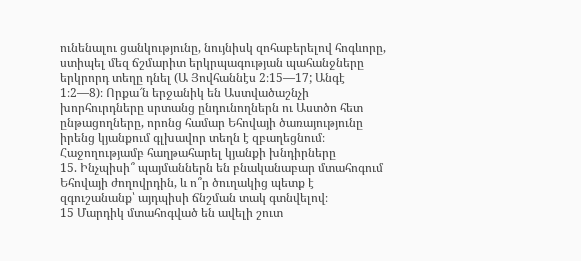ունենալու ցանկությունը, նույնիսկ զոհաբերելով հոգևորը, ստիպել մեզ ճշմարիտ երկրպագության պահանջները երկրորդ տեղը դնել (Ա Յովհաննէս 2։15—17; Անգէ 1։2—8)։ Որքա՜ն երջանիկ են Աստվածաշնչի խորհուրդները սրտանց ընդունողներն ու Աստծո հետ ընթացողները, որոնց համար Եհովայի ծառայությունը իրենց կյանքում գլխավոր տեղն է զբաղեցնում։
Հաջողությամբ հաղթահարել կյանքի խնդիրները
15. Ինչպիսի՞ պայմաններն են բնականաբար մտահոգում Եհովայի ժողովրդին, և ո՞ր ծուղակից պետք է զգուշանանք՝ այդպիսի ճնշման տակ գտնվելով։
15 Մարդիկ մտահոգված են ավելի շուտ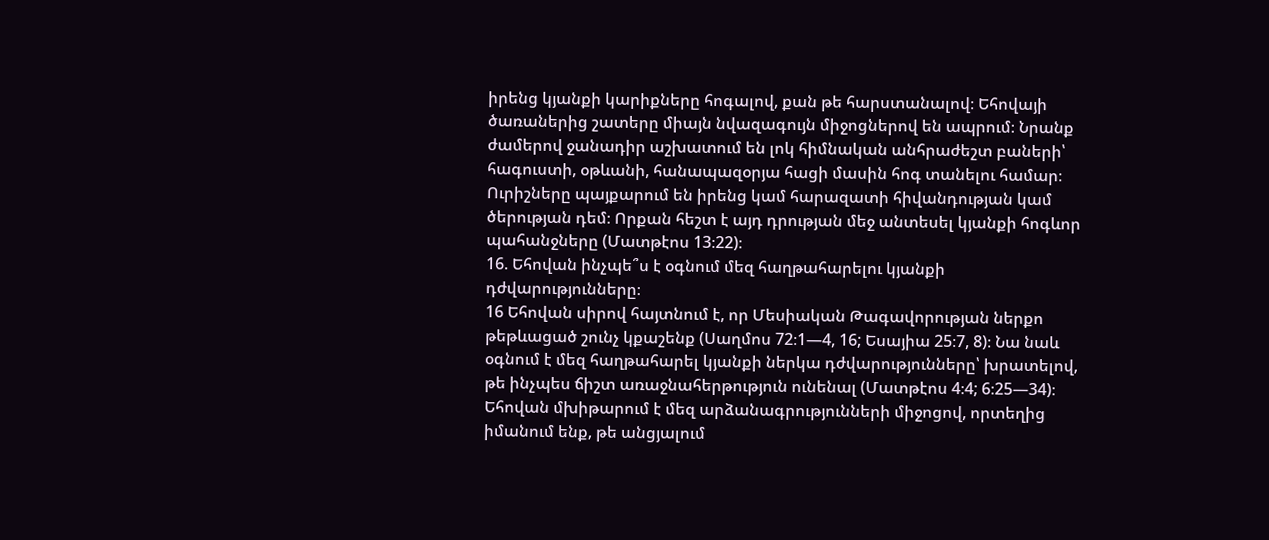իրենց կյանքի կարիքները հոգալով, քան թե հարստանալով։ Եհովայի ծառաներից շատերը միայն նվազագույն միջոցներով են ապրում։ Նրանք ժամերով ջանադիր աշխատում են լոկ հիմնական անհրաժեշտ բաների՝ հագուստի, օթևանի, հանապազօրյա հացի մասին հոգ տանելու համար։ Ուրիշները պայքարում են իրենց կամ հարազատի հիվանդության կամ ծերության դեմ։ Որքան հեշտ է այդ դրության մեջ անտեսել կյանքի հոգևոր պահանջները (Մատթէոս 13։22)։
16. Եհովան ինչպե՞ս է օգնում մեզ հաղթահարելու կյանքի դժվարությունները։
16 Եհովան սիրով հայտնում է, որ Մեսիական Թագավորության ներքո թեթևացած շունչ կքաշենք (Սաղմոս 72։1—4, 16; Եսայիա 25։7, 8)։ Նա նաև օգնում է մեզ հաղթահարել կյանքի ներկա դժվարությունները՝ խրատելով, թե ինչպես ճիշտ առաջնահերթություն ունենալ (Մատթէոս 4։4; 6։25—34)։ Եհովան մխիթարում է մեզ արձանագրությունների միջոցով, որտեղից իմանում ենք, թե անցյալում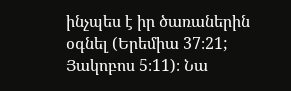ինչպես է իր ծառաներին օգնել (Երեմիա 37։21; Յակոբոս 5։11)։ Նա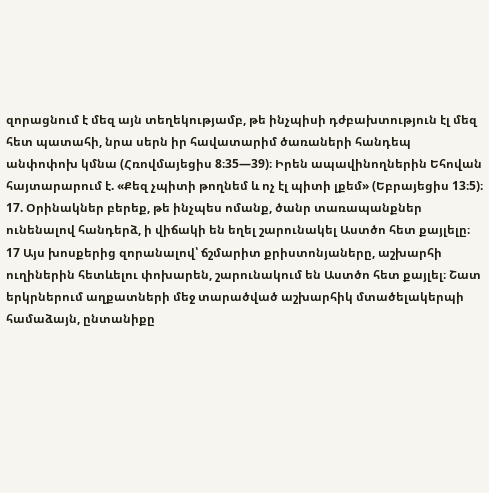զորացնում է մեզ այն տեղեկությամբ, թե ինչպիսի դժբախտություն էլ մեզ հետ պատահի, նրա սերն իր հավատարիմ ծառաների հանդեպ անփոփոխ կմնա (Հռովմայեցիս 8։35—39)։ Իրեն ապավինողներին Եհովան հայտարարում է. «Քեզ չպիտի թողնեմ և ոչ էլ պիտի լքեմ» (Եբրայեցիս 13։5)։
17. Օրինակներ բերեք, թե ինչպես ոմանք, ծանր տառապանքներ ունենալով հանդերձ, ի վիճակի են եղել շարունակել Աստծո հետ քայլելը։
17 Այս խոսքերից զորանալով՝ ճշմարիտ քրիստոնյաները, աշխարհի ուղիներին հետևելու փոխարեն, շարունակում են Աստծո հետ քայլել։ Շատ երկրներում աղքատների մեջ տարածված աշխարհիկ մտածելակերպի համաձայն, ընտանիքը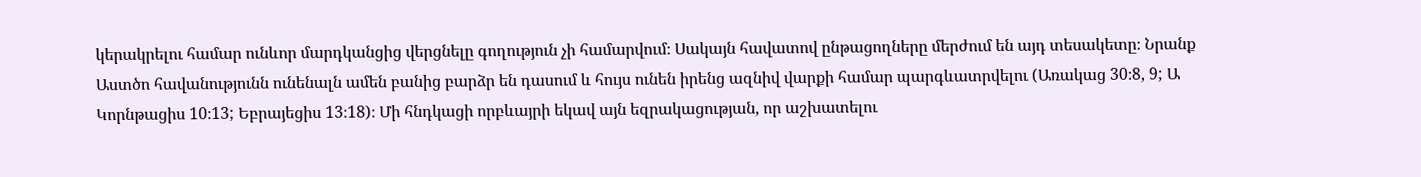կերակրելու համար ունևոր մարդկանցից վերցնելը գողություն չի համարվում։ Սակայն հավատով ընթացողները մերժում են այդ տեսակետը։ Նրանք Աստծո հավանությունն ունենալն ամեն բանից բարձր են դասում և հույս ունեն իրենց ազնիվ վարքի համար պարգևատրվելու (Առակաց 30։8, 9; Ա Կորնթացիս 10։13; Եբրայեցիս 13։18)։ Մի հնդկացի որբևայրի եկավ այն եզրակացության, որ աշխատելու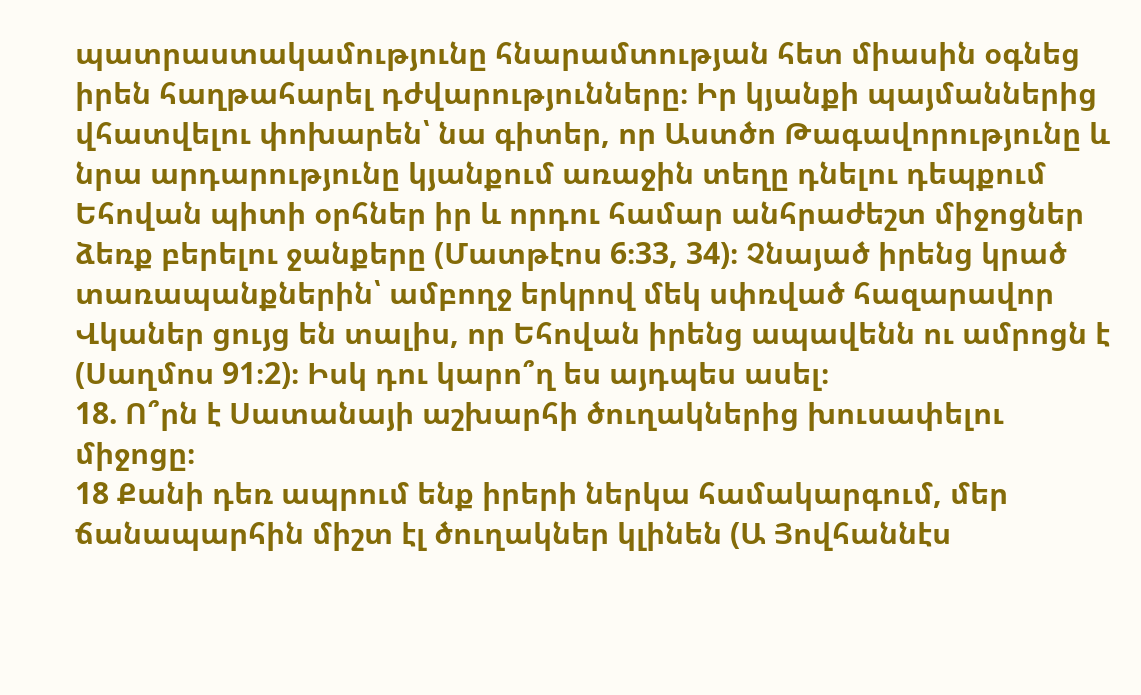պատրաստակամությունը հնարամտության հետ միասին օգնեց իրեն հաղթահարել դժվարությունները։ Իր կյանքի պայմաններից վհատվելու փոխարեն՝ նա գիտեր, որ Աստծո Թագավորությունը և նրա արդարությունը կյանքում առաջին տեղը դնելու դեպքում Եհովան պիտի օրհներ իր և որդու համար անհրաժեշտ միջոցներ ձեռք բերելու ջանքերը (Մատթէոս 6։33, 34)։ Չնայած իրենց կրած տառապանքներին՝ ամբողջ երկրով մեկ սփռված հազարավոր Վկաներ ցույց են տալիս, որ Եհովան իրենց ապավենն ու ամրոցն է (Սաղմոս 91։2)։ Իսկ դու կարո՞ղ ես այդպես ասել։
18. Ո՞րն է Սատանայի աշխարհի ծուղակներից խուսափելու միջոցը։
18 Քանի դեռ ապրում ենք իրերի ներկա համակարգում, մեր ճանապարհին միշտ էլ ծուղակներ կլինեն (Ա Յովհաննէս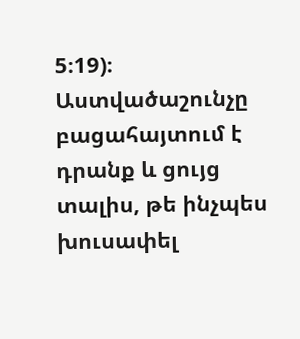5։19)։ Աստվածաշունչը բացահայտում է դրանք և ցույց տալիս, թե ինչպես խուսափել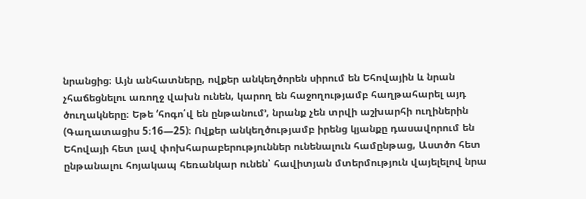նրանցից։ Այն անհատները, ովքեր անկեղծորեն սիրում են Եհովային և նրան չհաճեցնելու առողջ վախն ունեն, կարող են հաջողությամբ հաղթահարել այդ ծուղակները։ Եթե ‘հոգո՛վ են ընթանում’, նրանք չեն տրվի աշխարհի ուղիներին (Գաղատացիս 5։16—25)։ Ովքեր անկեղծությամբ իրենց կյանքը դասավորում են Եհովայի հետ լավ փոխհարաբերություններ ունենալուն համընթաց, Աստծո հետ ընթանալու հոյակապ հեռանկար ունեն՝ հավիտյան մտերմություն վայելելով նրա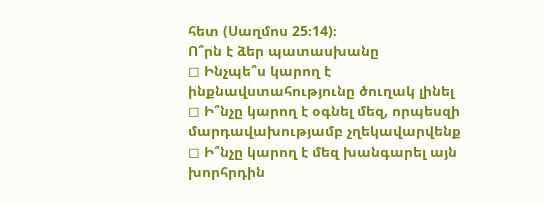հետ (Սաղմոս 25։14)։
Ո՞րն է ձեր պատասխանը
◻ Ինչպե՞ս կարող է ինքնավստահությունը ծուղակ լինել
◻ Ի՞նչը կարող է օգնել մեզ, որպեսզի մարդավախությամբ չղեկավարվենք
◻ Ի՞նչը կարող է մեզ խանգարել այն խորհրդին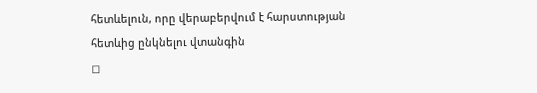հետևելուն, որը վերաբերվում է հարստության հետևից ընկնելու վտանգին
◻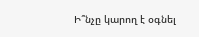Ի՞նչը կարող է օգնել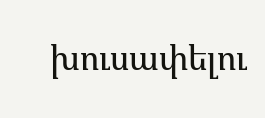խուսափելու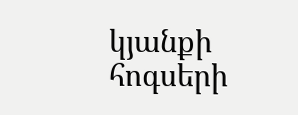կյանքի հոգսերի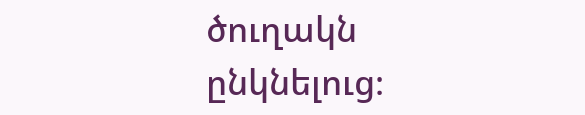ծուղակն ընկնելուց։